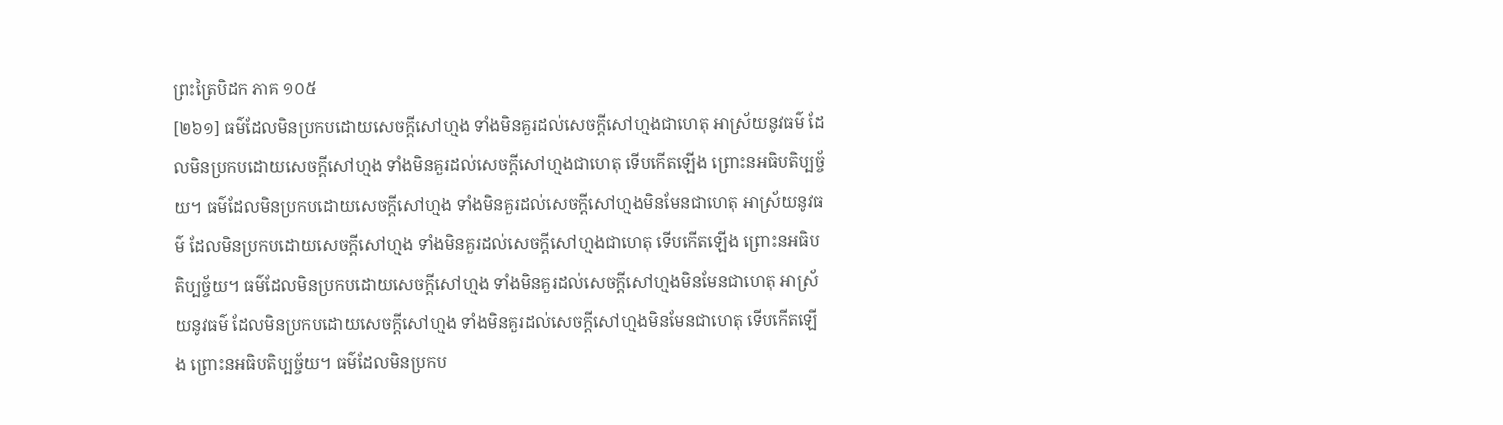ព្រះត្រៃបិដក ភាគ ១០៥
[២៦១] ធម៌ដែលមិនប្រកបដោយសេចក្តីសៅហ្មង ទាំងមិនគួរដល់សេចក្តីសៅហ្មងជាហេតុ អាស្រ័យនូវធម៌ ដែលមិនប្រកបដោយសេចក្តីសៅហ្មង ទាំងមិនគួរដល់សេចក្តីសៅហ្មងជាហេតុ ទើបកើតឡើង ព្រោះនអធិបតិប្បច្ច័យ។ ធម៌ដែលមិនប្រកបដោយសេចក្តីសៅហ្មង ទាំងមិនគួរដល់សេចក្តីសៅហ្មងមិនមែនជាហេតុ អាស្រ័យនូវធម៌ ដែលមិនប្រកបដោយសេចក្តីសៅហ្មង ទាំងមិនគួរដល់សេចក្តីសៅហ្មងជាហេតុ ទើបកើតឡើង ព្រោះនអធិបតិប្បច្ច័យ។ ធម៌ដែលមិនប្រកបដោយសេចក្តីសៅហ្មង ទាំងមិនគួរដល់សេចក្តីសៅហ្មងមិនមែនជាហេតុ អាស្រ័យនូវធម៌ ដែលមិនប្រកបដោយសេចក្តីសៅហ្មង ទាំងមិនគួរដល់សេចក្តីសៅហ្មងមិនមែនជាហេតុ ទើបកើតឡើង ព្រោះនអធិបតិប្បច្ច័យ។ ធម៌ដែលមិនប្រកប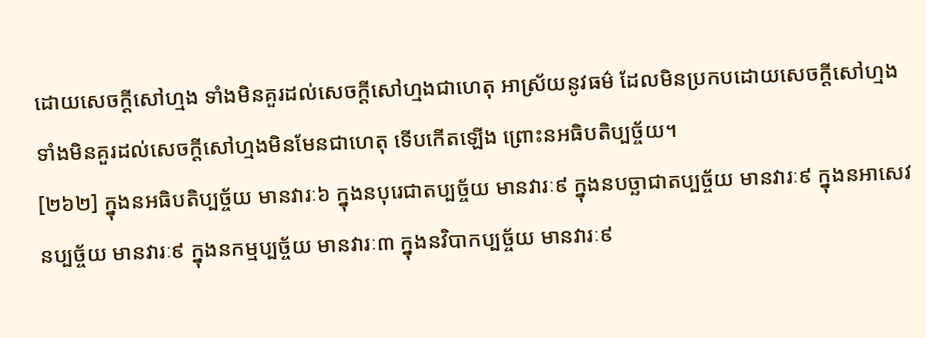ដោយសេចក្តីសៅហ្មង ទាំងមិនគួរដល់សេចក្តីសៅហ្មងជាហេតុ អាស្រ័យនូវធម៌ ដែលមិនប្រកបដោយសេចក្តីសៅហ្មង ទាំងមិនគួរដល់សេចក្តីសៅហ្មងមិនមែនជាហេតុ ទើបកើតឡើង ព្រោះនអធិបតិប្បច្ច័យ។
[២៦២] ក្នុងនអធិបតិប្បច្ច័យ មានវារៈ៦ ក្នុងនបុរេជាតប្បច្ច័យ មានវារៈ៩ ក្នុងនបច្ឆាជាតប្បច្ច័យ មានវារៈ៩ ក្នុងនអាសេវនប្បច្ច័យ មានវារៈ៩ ក្នុងនកម្មប្បច្ច័យ មានវារៈ៣ ក្នុងនវិបាកប្បច្ច័យ មានវារៈ៩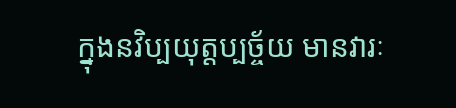ក្នុងនវិប្បយុត្តប្បច្ច័យ មានវារៈ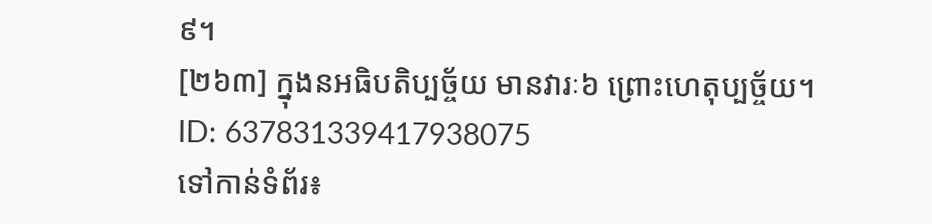៩។
[២៦៣] ក្នុងនអធិបតិប្បច្ច័យ មានវារៈ៦ ព្រោះហេតុប្បច្ច័យ។
ID: 637831339417938075
ទៅកាន់ទំព័រ៖